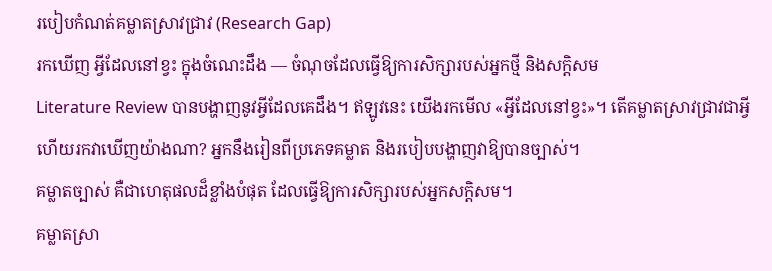របៀបកំណត់គម្លាតស្រាវជ្រាវ (Research Gap)
រកឃើញ អ្វីដែលនៅខ្វះ ក្នុងចំណេះដឹង — ចំណុចដែលធ្វើឱ្យការសិក្សារបស់អ្នកថ្មី និងសក្តិសម
Literature Review បានបង្ហាញនូវអ្វីដែលគេដឹង។ ឥឡូវនេះ យើងរកមើល «អ្វីដែលនៅខ្វះ»។ តើគម្លាតស្រាវជ្រាវជាអ្វី ហើយរកវាឃើញយ៉ាងណា? អ្នកនឹងរៀនពីប្រភេទគម្លាត និងរបៀបបង្ហាញវាឱ្យបានច្បាស់។
គម្លាតច្បាស់ គឺជាហេតុផលដ៏ខ្លាំងបំផុត ដែលធ្វើឱ្យការសិក្សារបស់អ្នកសក្តិសម។
គម្លាតស្រា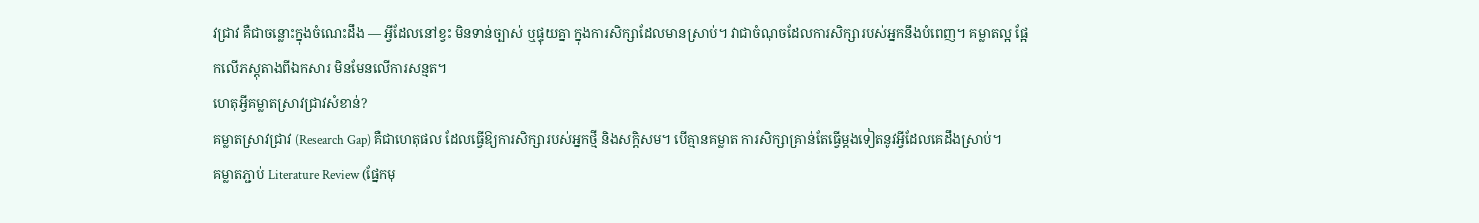វជ្រាវ គឺជាចន្លោះក្នុងចំណេះដឹង — អ្វីដែលនៅខ្វះ មិនទាន់ច្បាស់ ឬផ្ទុយគ្នា ក្នុងការសិក្សាដែលមានស្រាប់។ វាជាចំណុចដែលការសិក្សារបស់អ្នកនឹងបំពេញ។ គម្លាតល្អ ផ្អែកលើភស្តុតាងពីឯកសារ មិនមែនលើការសន្មត។
ហេតុអ្វីគម្លាតស្រាវជ្រាវសំខាន់?
គម្លាតស្រាវជ្រាវ (Research Gap) គឺជាហេតុផល ដែលធ្វើឱ្យការសិក្សារបស់អ្នកថ្មី និងសក្តិសម។ បើគ្មានគម្លាត ការសិក្សាគ្រាន់តែធ្វើម្តងទៀតនូវអ្វីដែលគេដឹងស្រាប់។
គម្លាតភ្ជាប់ Literature Review (ផ្នែកមុ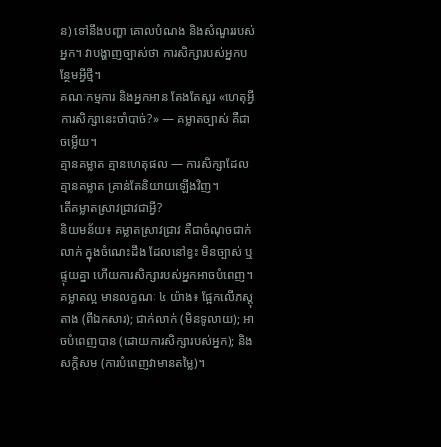ន) ទៅនឹងបញ្ហា គោលបំណង និងសំណួររបស់អ្នក។ វាបង្ហាញច្បាស់ថា ការសិក្សារបស់អ្នកបន្ថែមអ្វីថ្មី។
គណៈកម្មការ និងអ្នកអាន តែងតែសួរ «ហេតុអ្វីការសិក្សានេះចាំបាច់?» — គម្លាតច្បាស់ គឺជាចម្លើយ។
គ្មានគម្លាត គ្មានហេតុផល — ការសិក្សាដែលគ្មានគម្លាត គ្រាន់តែនិយាយឡើងវិញ។
តើគម្លាតស្រាវជ្រាវជាអ្វី?
និយមន័យ៖ គម្លាតស្រាវជ្រាវ គឺជាចំណុចជាក់លាក់ ក្នុងចំណេះដឹង ដែលនៅខ្វះ មិនច្បាស់ ឬផ្ទុយគ្នា ហើយការសិក្សារបស់អ្នកអាចបំពេញ។
គម្លាតល្អ មានលក្ខណៈ ៤ យ៉ាង៖ ផ្អែកលើភស្តុតាង (ពីឯកសារ); ជាក់លាក់ (មិនទូលាយ); អាចបំពេញបាន (ដោយការសិក្សារបស់អ្នក); និង សក្តិសម (ការបំពេញវាមានតម្លៃ)។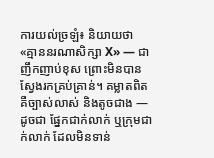ការយល់ច្រឡំ៖ និយាយថា «គ្មាននរណាសិក្សា X» — ជាញឹកញាប់ខុស ព្រោះមិនបានស្វែងរកគ្រប់គ្រាន់។ គម្លាតពិត គឺច្បាស់លាស់ និងតូចជាង — ដូចជា ផ្នែកជាក់លាក់ ឬក្រុមជាក់លាក់ ដែលមិនទាន់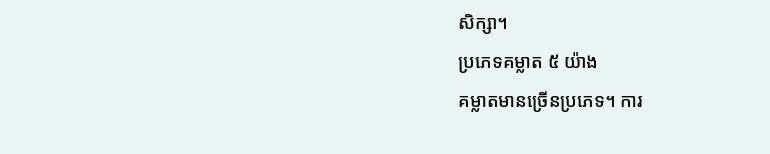សិក្សា។
ប្រភេទគម្លាត ៥ យ៉ាង
គម្លាតមានច្រើនប្រភេទ។ ការ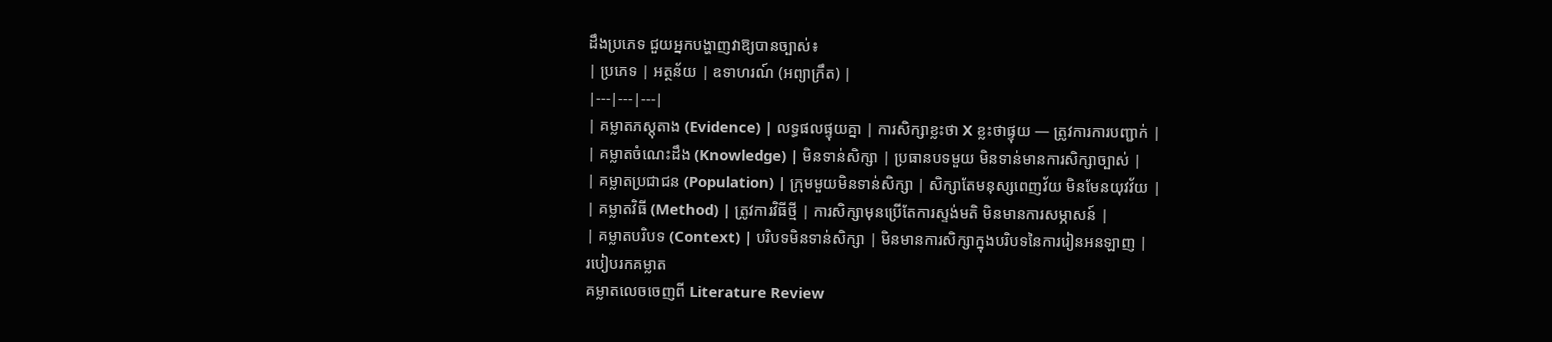ដឹងប្រភេទ ជួយអ្នកបង្ហាញវាឱ្យបានច្បាស់៖
| ប្រភេទ | អត្ថន័យ | ឧទាហរណ៍ (អព្យាក្រឹត) |
|---|---|---|
| គម្លាតភស្តុតាង (Evidence) | លទ្ធផលផ្ទុយគ្នា | ការសិក្សាខ្លះថា X ខ្លះថាផ្ទុយ — ត្រូវការការបញ្ជាក់ |
| គម្លាតចំណេះដឹង (Knowledge) | មិនទាន់សិក្សា | ប្រធានបទមួយ មិនទាន់មានការសិក្សាច្បាស់ |
| គម្លាតប្រជាជន (Population) | ក្រុមមួយមិនទាន់សិក្សា | សិក្សាតែមនុស្សពេញវ័យ មិនមែនយុវវ័យ |
| គម្លាតវិធី (Method) | ត្រូវការវិធីថ្មី | ការសិក្សាមុនប្រើតែការស្ទង់មតិ មិនមានការសម្ភាសន៍ |
| គម្លាតបរិបទ (Context) | បរិបទមិនទាន់សិក្សា | មិនមានការសិក្សាក្នុងបរិបទនៃការរៀនអនឡាញ |
របៀបរកគម្លាត
គម្លាតលេចចេញពី Literature Review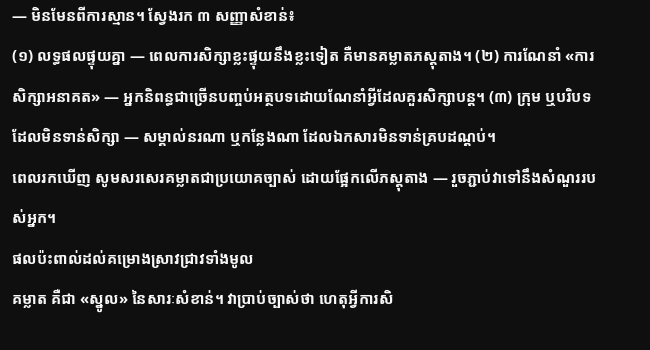— មិនមែនពីការស្មាន។ ស្វែងរក ៣ សញ្ញាសំខាន់៖
(១) លទ្ធផលផ្ទុយគ្នា — ពេលការសិក្សាខ្លះផ្ទុយនឹងខ្លះទៀត គឺមានគម្លាតភស្តុតាង។ (២) ការណែនាំ «ការសិក្សាអនាគត» — អ្នកនិពន្ធជាច្រើនបញ្ចប់អត្ថបទដោយណែនាំអ្វីដែលគួរសិក្សាបន្ត។ (៣) ក្រុម ឬបរិបទដែលមិនទាន់សិក្សា — សម្គាល់នរណា ឬកន្លែងណា ដែលឯកសារមិនទាន់គ្របដណ្តប់។
ពេលរកឃើញ សូមសរសេរគម្លាតជាប្រយោគច្បាស់ ដោយផ្អែកលើភស្តុតាង — រួចភ្ជាប់វាទៅនឹងសំណួររបស់អ្នក។
ផលប៉ះពាល់ដល់គម្រោងស្រាវជ្រាវទាំងមូល
គម្លាត គឺជា «ស្នូល» នៃសារៈសំខាន់។ វាប្រាប់ច្បាស់ថា ហេតុអ្វីការសិ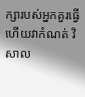ក្សារបស់អ្នកគួរធ្វើ ហើយវាកំណត់ វិសាល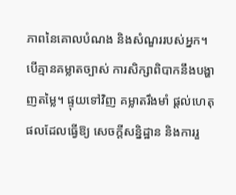ភាពនៃគោលបំណង និងសំណួររបស់អ្នក។
បើគ្មានគម្លាតច្បាស់ ការសិក្សាពិបាកនឹងបង្ហាញតម្លៃ។ ផ្ទុយទៅវិញ គម្លាតរឹងមាំ ផ្តល់ហេតុផលដែលធ្វើឱ្យ សេចក្តីសន្និដ្ឋាន និងការរួ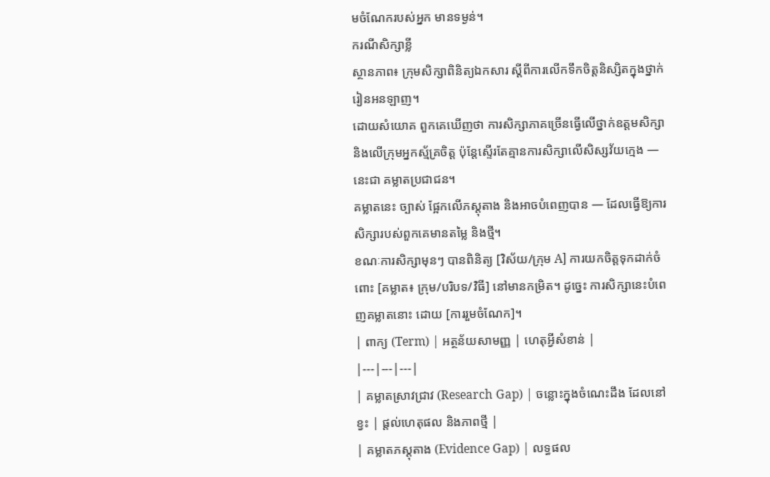មចំណែករបស់អ្នក មានទម្ងន់។
ករណីសិក្សាខ្លី
ស្ថានភាព៖ ក្រុមសិក្សាពិនិត្យឯកសារ ស្តីពីការលើកទឹកចិត្តនិស្សិតក្នុងថ្នាក់រៀនអនឡាញ។
ដោយសំយោគ ពួកគេឃើញថា ការសិក្សាភាគច្រើនធ្វើលើថ្នាក់ឧត្តមសិក្សា និងលើក្រុមអ្នកស្ម័គ្រចិត្ត ប៉ុន្តែស្ទើរតែគ្មានការសិក្សាលើសិស្សវ័យក្មេង — នេះជា គម្លាតប្រជាជន។
គម្លាតនេះ ច្បាស់ ផ្អែកលើភស្តុតាង និងអាចបំពេញបាន — ដែលធ្វើឱ្យការសិក្សារបស់ពួកគេមានតម្លៃ និងថ្មី។
ខណៈការសិក្សាមុនៗ បានពិនិត្យ [វិស័យ/ក្រុម A] ការយកចិត្តទុកដាក់ចំពោះ [គម្លាត៖ ក្រុម/បរិបទ/វិធី] នៅមានកម្រិត។ ដូច្នេះ ការសិក្សានេះបំពេញគម្លាតនោះ ដោយ [ការរួមចំណែក]។
| ពាក្យ (Term) | អត្ថន័យសាមញ្ញ | ហេតុអ្វីសំខាន់ |
|---|---|---|
| គម្លាតស្រាវជ្រាវ (Research Gap) | ចន្លោះក្នុងចំណេះដឹង ដែលនៅខ្វះ | ផ្តល់ហេតុផល និងភាពថ្មី |
| គម្លាតភស្តុតាង (Evidence Gap) | លទ្ធផល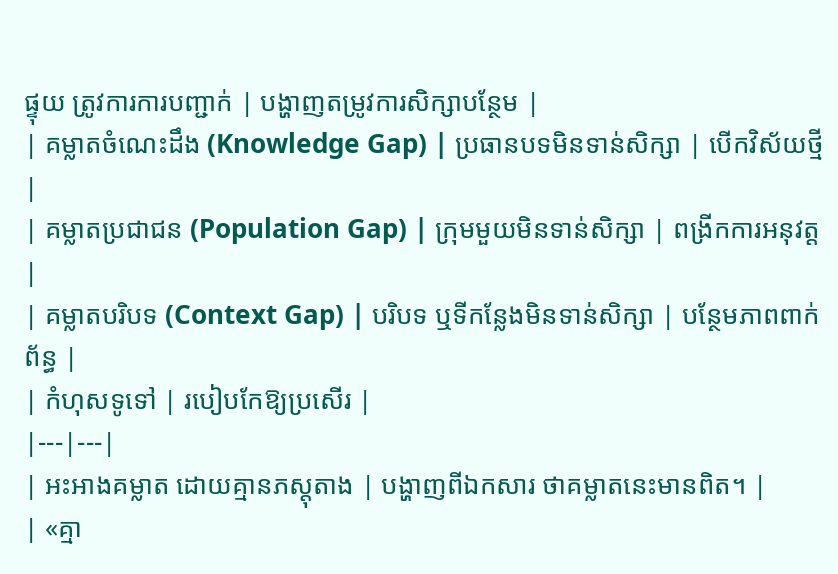ផ្ទុយ ត្រូវការការបញ្ជាក់ | បង្ហាញតម្រូវការសិក្សាបន្ថែម |
| គម្លាតចំណេះដឹង (Knowledge Gap) | ប្រធានបទមិនទាន់សិក្សា | បើកវិស័យថ្មី |
| គម្លាតប្រជាជន (Population Gap) | ក្រុមមួយមិនទាន់សិក្សា | ពង្រីកការអនុវត្ត |
| គម្លាតបរិបទ (Context Gap) | បរិបទ ឬទីកន្លែងមិនទាន់សិក្សា | បន្ថែមភាពពាក់ព័ន្ធ |
| កំហុសទូទៅ | របៀបកែឱ្យប្រសើរ |
|---|---|
| អះអាងគម្លាត ដោយគ្មានភស្តុតាង | បង្ហាញពីឯកសារ ថាគម្លាតនេះមានពិត។ |
| «គ្មា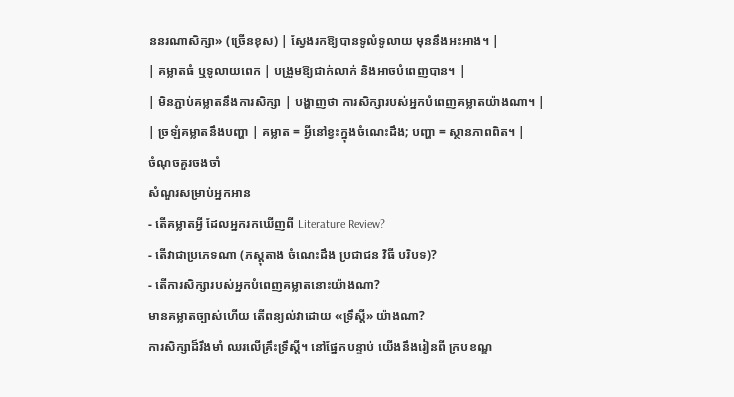ននរណាសិក្សា» (ច្រើនខុស) | ស្វែងរកឱ្យបានទូលំទូលាយ មុននឹងអះអាង។ |
| គម្លាតធំ ឬទូលាយពេក | បង្រួមឱ្យជាក់លាក់ និងអាចបំពេញបាន។ |
| មិនភ្ជាប់គម្លាតនឹងការសិក្សា | បង្ហាញថា ការសិក្សារបស់អ្នកបំពេញគម្លាតយ៉ាងណា។ |
| ច្រឡំគម្លាតនឹងបញ្ហា | គម្លាត = អ្វីនៅខ្វះក្នុងចំណេះដឹង; បញ្ហា = ស្ថានភាពពិត។ |
ចំណុចគួរចងចាំ
សំណួរសម្រាប់អ្នកអាន
- តើគម្លាតអ្វី ដែលអ្នករកឃើញពី Literature Review?
- តើវាជាប្រភេទណា (ភស្តុតាង ចំណេះដឹង ប្រជាជន វិធី បរិបទ)?
- តើការសិក្សារបស់អ្នកបំពេញគម្លាតនោះយ៉ាងណា?
មានគម្លាតច្បាស់ហើយ តើពន្យល់វាដោយ «ទ្រឹស្តី» យ៉ាងណា?
ការសិក្សាដ៏រឹងមាំ ឈរលើគ្រឹះទ្រឹស្តី។ នៅផ្នែកបន្ទាប់ យើងនឹងរៀនពី ក្របខណ្ឌ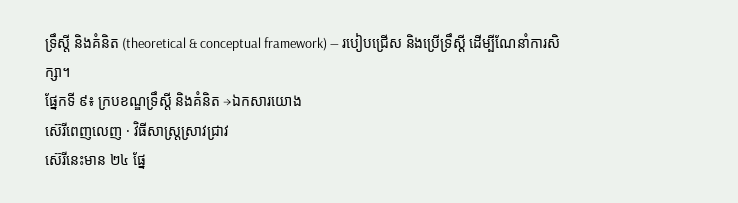ទ្រឹស្តី និងគំនិត (theoretical & conceptual framework) — របៀបជ្រើស និងប្រើទ្រឹស្តី ដើម្បីណែនាំការសិក្សា។
ផ្នែកទី ៩៖ ក្របខណ្ឌទ្រឹស្តី និងគំនិត →ឯកសារយោង
ស៊េរីពេញលេញ · វិធីសាស្ត្រស្រាវជ្រាវ
ស៊េរីនេះមាន ២៤ ផ្នែ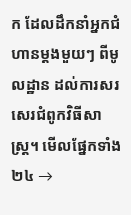ក ដែលដឹកនាំអ្នកជំហានម្តងមួយៗ ពីមូលដ្ឋាន ដល់ការសរសេរជំពូកវិធីសាស្ត្រ។ មើលផ្នែកទាំង ២៤ →